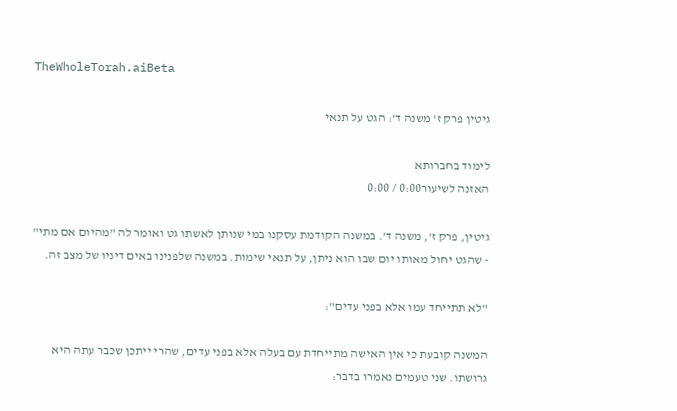TheWholeTorah.aiBeta

גיטין פרק ז' משנה ד': הגט על תנאי

לימוד בחברותא
האזנה לשיעור0:00 / 0:00

גיטין, פרק ז', משנה ד'. במשנה הקודמת עסקנו במי שנותן לאשתו גט ואומר לה "מהיום אם מתי" - שהגט יחול מאותו יום שבו הוא ניתן, על תנאי שימות. במשנה שלפנינו באים דיניו של מצב זה.

"לא תתייחד עמו אלא בפני עדים":

המשנה קובעת כי אין האישה מתייחדת עם בעלה אלא בפני עדים, שהרי ייתכן שכבר עתה היא גרושתו. שני טעמים נאמרו בדבר: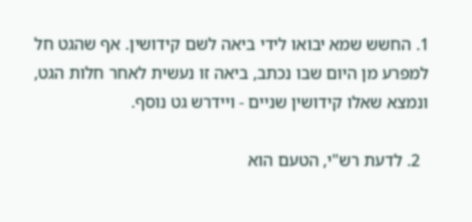1. החשש שמא יבואו לידי ביאה לשם קידושין. אף שהגט חל למפרע מן היום שבו נכתב, ביאה זו נעשית לאחר חלות הגט, ונמצא שאלו קידושין שניים - ויידרש גט נוסף.

  2. לדעת רש"י, הטעם הוא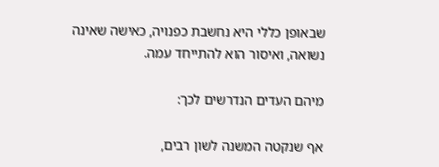שבאופן כללי היא נחשבת כפנויה, כאישה שאינה נשואה, ואיסור הוא להתייחד עמה.

מיהם העדים הנדרשים לכך:

אף שנקטה המשנה לשון רבים,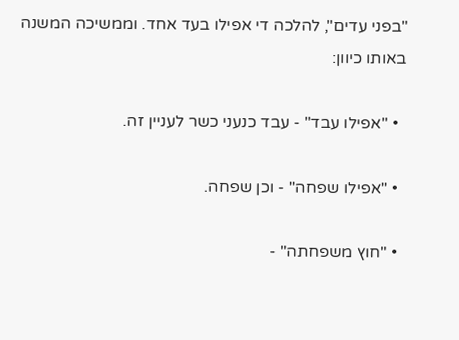"בפני עדים", להלכה די אפילו בעד אחד. וממשיכה המשנה באותו כיוון:

  • "אפילו עבד" - עבד כנעני כשר לעניין זה.

  • "אפילו שפחה" - וכן שפחה.

  • "חוץ משפחתה" -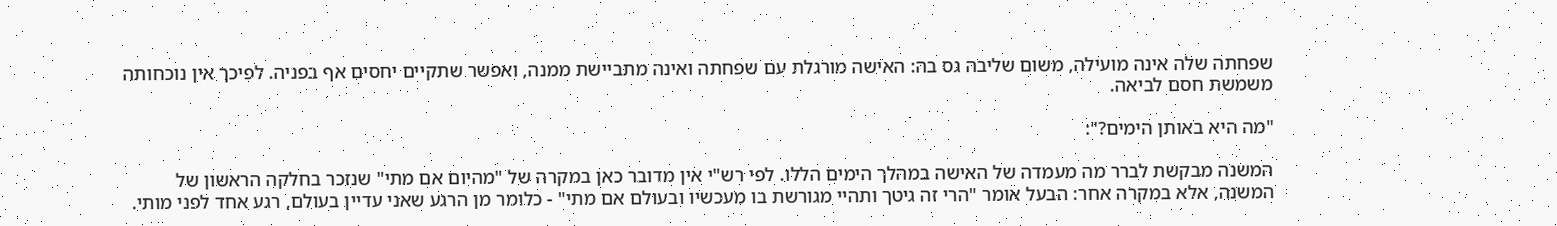שפחתה שלה אינה מועילה, משום שליבה גס בה: האישה מורגלת עם שפחתה ואינה מתביישת ממנה, ואפשר שתקיים יחסים אף בפניה. לפיכך אין נוכחותה משמשת חסם לביאה.

"מה היא באותן הימים?":

המשנה מבקשת לברר מה מעמדה של האישה במהלך הימים הללו. לפי רש"י אין מדובר כאן במקרה של "מהיום אם מתי" שנזכר בחלקה הראשון של המשנה, אלא במקרה אחר: הבעל אומר "הרי זה גיטך ותהיי מגורשת בו מעכשיו ובעולם אם מתי" - כלומר מן הרגע שאני עדיין בעולם, רגע אחד לפני מותי.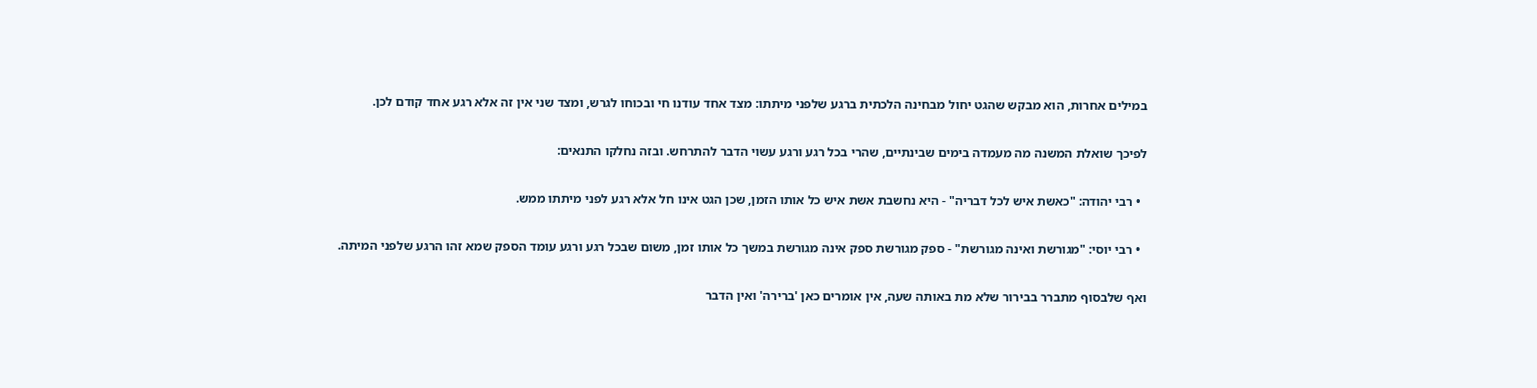במילים אחרות, הוא מבקש שהגט יחול מבחינה הלכתית ברגע שלפני מיתתו: מצד אחד עודנו חי ובכוחו לגרש, ומצד שני אין זה אלא רגע אחד קודם לכן.

לפיכך שואלת המשנה מה מעמדה בימים שבינתיים, שהרי בכל רגע ורגע עשוי הדבר להתרחש. ובזה נחלקו התנאים:

  • רבי יהודה: "כאשת איש לכל דבריה" - היא נחשבת אשת איש כל אותו הזמן, שכן הגט אינו חל אלא רגע לפני מיתתו ממש.

  • רבי יוסי: "מגורשת ואינה מגורשת" - ספק מגורשת ספק אינה מגורשת במשך כל אותו זמן, משום שבכל רגע ורגע עומד הספק שמא זהו הרגע שלפני המיתה.

ואף שלבסוף מתברר בבירור שלא מת באותה שעה, אין אומרים כאן 'ברירה' ואין הדבר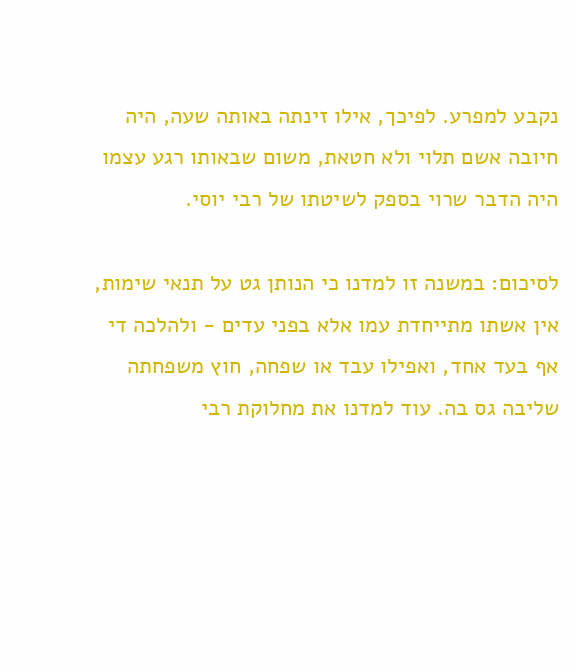נקבע למפרע. לפיכך, אילו זינתה באותה שעה, היה חיובה אשם תלוי ולא חטאת, משום שבאותו רגע עצמו היה הדבר שרוי בספק לשיטתו של רבי יוסי.

לסיכום: במשנה זו למדנו כי הנותן גט על תנאי שימות, אין אשתו מתייחדת עמו אלא בפני עדים - ולהלכה די אף בעד אחד, ואפילו עבד או שפחה, חוץ משפחתה שליבה גס בה. עוד למדנו את מחלוקת רבי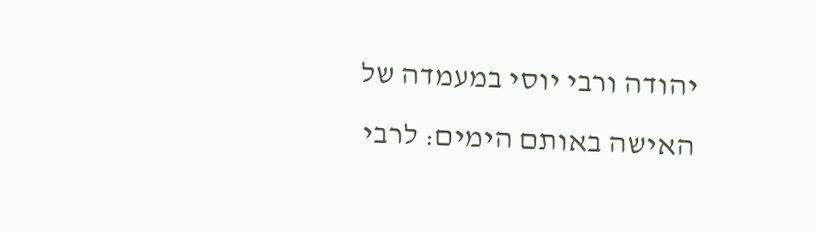יהודה ורבי יוסי במעמדה של האישה באותם הימים: לרבי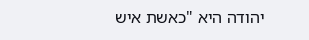יהודה היא "כאשת איש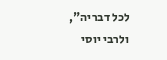לכל דבריה", ולרבי יוסי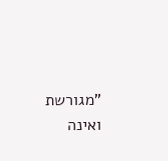"מגורשת ואינה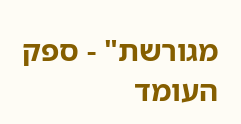מגורשת" - ספק העומד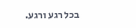בכל רגע ורגע.